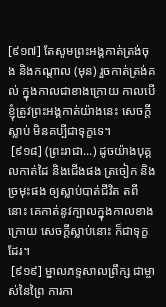[៩១៧] តែសូមព្រះអង្គកាត់ត្រង់ចុង និងកណ្តាល (មុន) រួចកាត់ត្រង់គល់ ក្នុងកាលជាខាងក្រោយ កាលបើខ្ញុំត្រូវព្រះអង្គកាត់យ៉ាងនេះ សេចក្តីស្លាប់ មិនគប្បីជាទុក្ខទេ។
 [៩១៨] (ព្រះរាជា...) ដូចយ៉ាងបុគ្គលកាត់ដៃ និងជើងផង ត្រចៀក និងច្រមុះផង ឲ្យស្លាប់បាត់ជីវិត តពីនោះ គេកាត់នូវក្បាលក្នុងកាលខាងក្រោយ សេចក្តីស្លាប់នោះ ក៏ជាទុក្ខដែរ។
 [៩១៩] ម្នាលភទ្ទសាលព្រឹក្ស ជាម្ចាស់នៃព្រៃ ការកា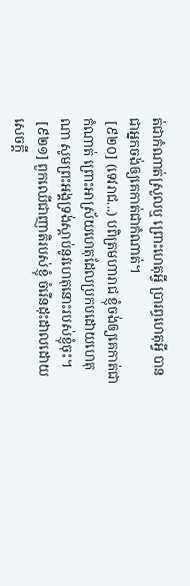ត់ជាកំណាត់ស្រួលឬ ព្រោះហេតុអ្វី ប្រារព្ធហេតុអ្វី បានជាអ្នកចង់ឲ្យគេកាត់ជាកំណាត់។
 [៩២០] (ទេវរាជ...) បពិត្រមហារាជ ខ្ញុំចង់ឲ្យគេកាត់ជាកំណាត់ ព្រោះអាស្រ័យហេតុដែលប្រកបដោយហេតុណា សូមព្រះអង្គទ្រង់ស្តាប់នូវហេតុនោះរបស់ខ្ញុំចុះ។
 [៩២១] ពួកឈើជាញាតិរបស់ខ្ញុំ ចំរើនដុះដាលដោយសេចក្តី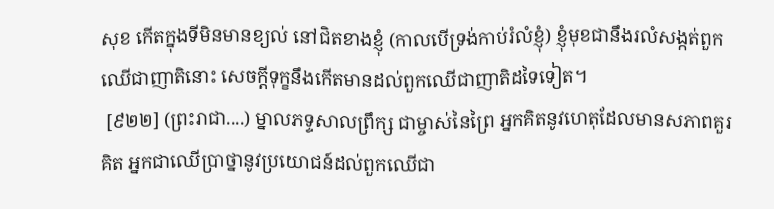សុខ កើតក្នុងទីមិនមានខ្យល់ នៅជិតខាងខ្ញុំ (កាលបើទ្រង់កាប់រំលំខ្ញុំ) ខ្ញុំមុខជានឹងរលំសង្កត់ពួកឈើជាញាតិនោះ សេចក្តីទុក្ខនឹងកើតមានដល់ពួកឈើជាញាតិដទៃទៀត។
 [៩២២] (ព្រះរាជា....) ម្នាលភទ្ទសាលព្រឹក្ស ជាម្ចាស់នៃព្រៃ អ្នកគិតនូវហេតុដែលមានសភាពគួរគិត អ្នកជាឈើប្រាថ្នានូវប្រយោជន៍ដល់ពួកឈើជា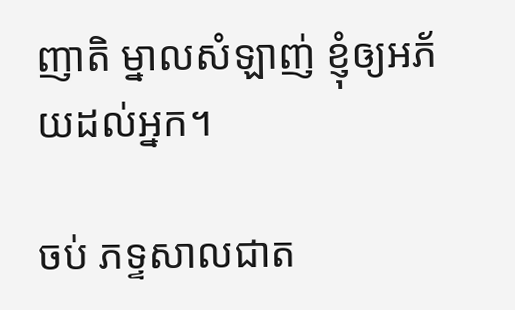ញាតិ ម្នាលសំឡាញ់ ខ្ញុំឲ្យអភ័យដល់អ្នក។

ចប់ ភទ្ទសាលជាត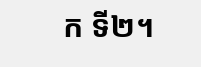ក ទី២។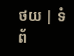ថយ | ទំព័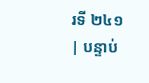រទី ២៤១ | បន្ទាប់